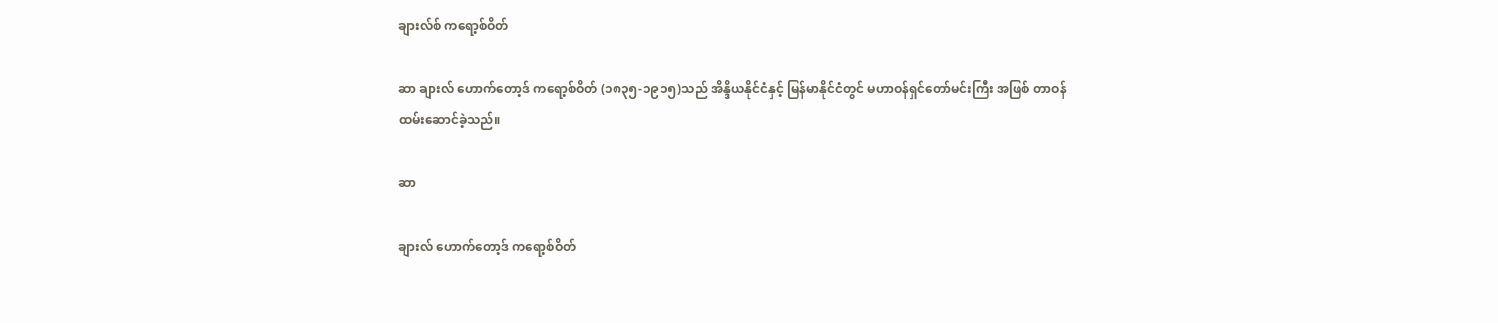ချားလ်စ် ကရော့စ်ဝိတ်

ဆာ ချားလ် ဟောက်တော့ဒ် ကရော့စ်ဝိတ် (၁၈၃၅-၁၉၁၅)သည် အိန္ဒိယနိုင်ငံနှင့် မြန်မာနိုင်ငံတွင် မဟာဝန်ရှင်တော်မင်းကြီး အဖြစ် တာဝန်ထမ်းဆောင်ခဲ့သည်။

ဆာ

ချားလ် ဟောက်တော့ဒ် ကရော့စ်ဝိတ်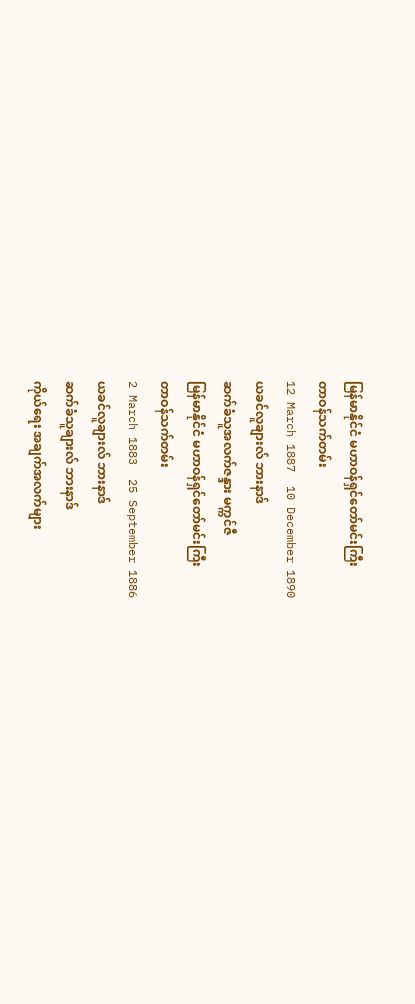မြန်မာနိုင်ငံ မဟာဝန်ရှင်တော်မင်းကြီး
တာဝန်သက်တမ်း
12 March 1887  10 December 1890
ယခင်လူချားလ် ဘားနာဒ်
ဆက်ခံသူအလက်ဇန္ဒား မက္ကင်ဇီ
မြန်မာနိုင်ငံ မဟာဝန်ရှင်တော်မင်းကြီး
တာဝန်သက်တမ်း
2 March 1883  25 September 1886
ယခင်လူချားလ် ဘားနာဒ်
ဆက်ခံသူချားလ် ဘားနာဒ်
ကိုယ်ရေး အချက်အလက်များ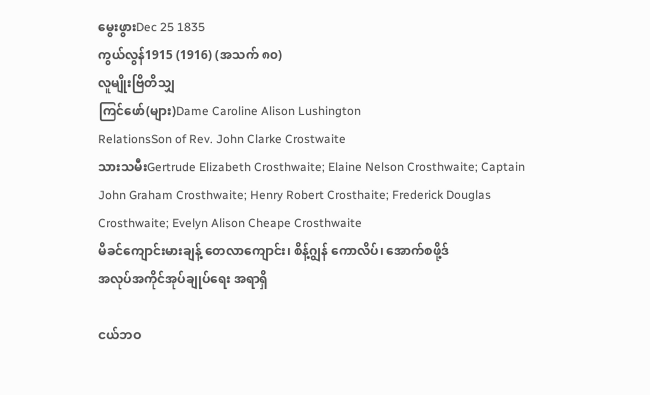မွေးဖွားDec 25 1835
ကွယ်လွန်1915 (1916) (အသက် ၈၀)
လူမျိုးဗြိတိသျှ
ကြင်ဖော်(များ)Dame Caroline Alison Lushington
RelationsSon of Rev. John Clarke Crostwaite
သားသမီးGertrude Elizabeth Crosthwaite; Elaine Nelson Crosthwaite; Captain John Graham Crosthwaite; Henry Robert Crosthaite; Frederick Douglas Crosthwaite; Evelyn Alison Cheape Crosthwaite
မိခင်ကျောင်းမားချန့် တေလာကျောင်း၊ စိန့်ဂျွန် ကောလိပ်၊ အောက်စဖို့ဒ်
အလုပ်အကိုင်အုပ်ချုပ်ရေး အရာရှိ

ငယ်ဘဝ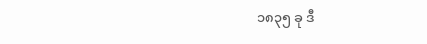၁၈၃၅ ခု ဒီ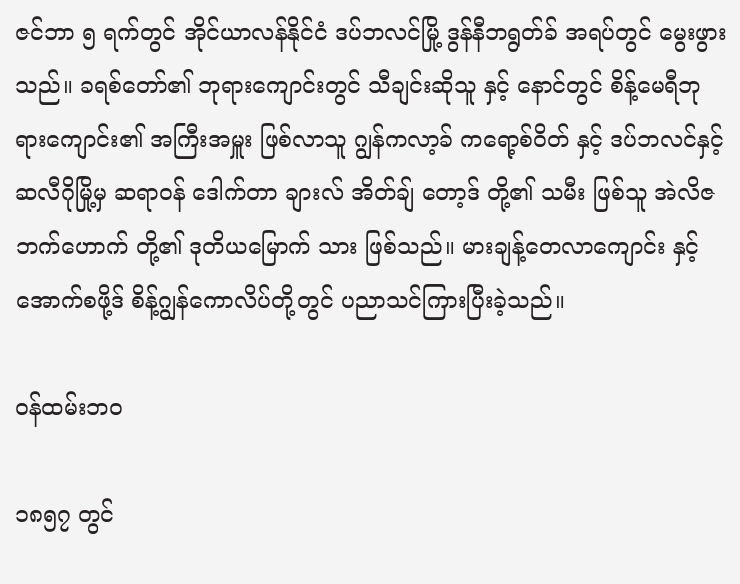ဇင်ဘာ ၅ ရက်တွင် အိုင်ယာလန်နိုင်ငံ ဒပ်ဘလင်မြို့ ဒွန်နီဘရွတ်ခ် အရပ်တွင် မွေးဖွားသည်။ ခရစ်တော်၏ ဘုရားကျောင်းတွင် သီချင်းဆိုသူ နှင့် နောင်တွင် စိန့်မေရီဘုရားကျောင်း၏ အကြီးအမှူး ဖြစ်လာသူ ဂျွန်ကလာ့ခ် ကရော့စ်ဝိတ် နှင့် ဒပ်ဘလင်နှင့် ဆလီဂိုမြို့မှ ဆရာဝန် ဒေါက်တာ ချားလ် အိတ်ချ် တော့ဒ် တို့၏ သမီး ဖြစ်သူ အဲလိဇဘက်ဟောက် တို့၏ ဒုတိယမြောက် သား ဖြစ်သည်။ မားချန့်တေလာကျောင်း နှင့် အောက်စဖို့ဒ် စိန့်ဂျွန်ကောလိပ်တို့တွင် ပညာသင်ကြားပြီးခဲ့သည်။

ဝန်ထမ်းဘဝ

၁၈၅၇ တွင်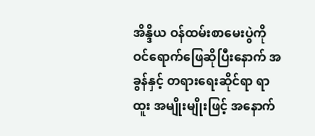အိန္ဒိယ ဝန်ထမ်းစာမေးပွဲကို ဝင်ရောက်ဖြေဆိုပြီးနောက် အခွန်နှင့် တရားရေးဆိုင်ရာ ရာထူး အမျိုးမျိုးဖြင့် အနောက်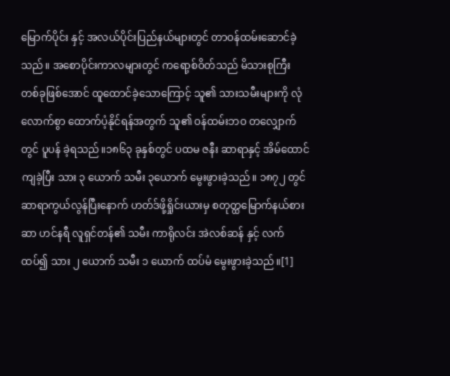မြောက်ပိုင်း နှင့် အလယ်ပိုင်းပြည်နယ်များတွင် တာဝန်ထမ်းဆောင်ခဲ့သည်။ အစောပိုင်းကာလများတွင် ကရော့စ်ဝိတ်သည် မိသားစုကြီး တစ်ခုဖြစ်အောင် ထူထောင်ခဲ့သောကြောင့် သူ၏ သားသမီးများကို လုံလောက်စွာ ထောက်ပံ့နိုင်ရန်အတွက် သူ၏ ဝန်ထမ်းဘဝ တလျှောက်တွင် ပူပန် ခဲ့ရသည်။၁၈၆၃ ခုနှစ်တွင် ပထမ ဇနီး ဆာရာနှင့် အိမ်ထောင်ကျခဲ့ပြီး သား ၃ ယောက် သမီး ၃ယောက် မွေးဖွားခဲ့သည်။ ၁၈၇၂ တွင် ဆာရာကွယ်လွန်ပြီးနောက် ဟတ်ဒ်ဖို့ရှိုင်းယားမှ စတုတ္ထမြောက်နယ်စား ဆာ ဟင်နရီ လူရှင်တန်၏ သမီး ကာရိုလင်း အဲလစ်ဆန် နှင့် လက်ထပ်၍ သား ၂ ယောက် သမီး ၁ ယောက် ထပ်မံ မွေးဖွားခဲ့သည်။[1]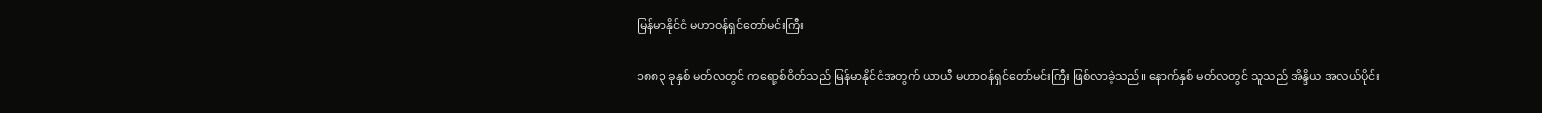မြန်မာနိုင်ငံ မဟာဝန်ရှင်တော်မင်းကြီး

၁၈၈၃ ခုနှစ် မတ်လတွင် ကရော့စ်ဝိတ်သည် မြန်မာနိုင်ငံအတွက် ယာယီ မဟာဝန်ရှင်တော်မင်းကြီး ဖြစ်လာခဲ့သည်။ နောက်နှစ် မတ်လတွင် သူသည် အိန္ဒိယ အလယ်ပိုင်း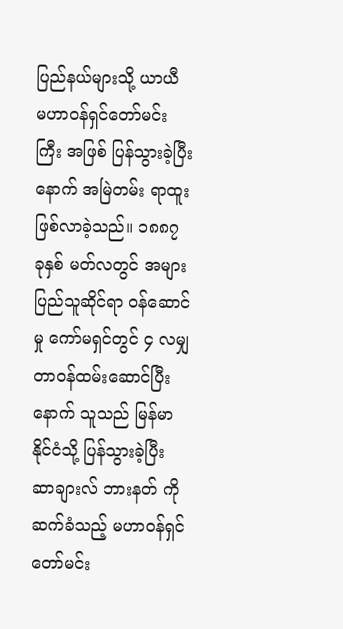ပြည်နယ်များသို့ ယာယီ မဟာဝန်ရှင်တော်မင်းကြီး အဖြစ် ပြန်သွားခဲ့ပြီးနောက် အမြဲတမ်း ရာထူး ဖြစ်လာခဲ့သည်။ ၁၈၈၇ ခုနှစ် မတ်လတွင် အများပြည်သူဆိုင်ရာ ဝန်ဆောင်မှု ကော်မရှင်တွင် ၄ လမျှ တာဝန်ထမ်းဆောင်ပြီးနောက် သူသည် မြန်မာနိုင်ငံသို့ ပြန်သွားခဲ့ပြီး ဆာချားလ် ဘားနတ် ကို ဆက်ခံသည့် မဟာဝန်ရှင်တော်မင်း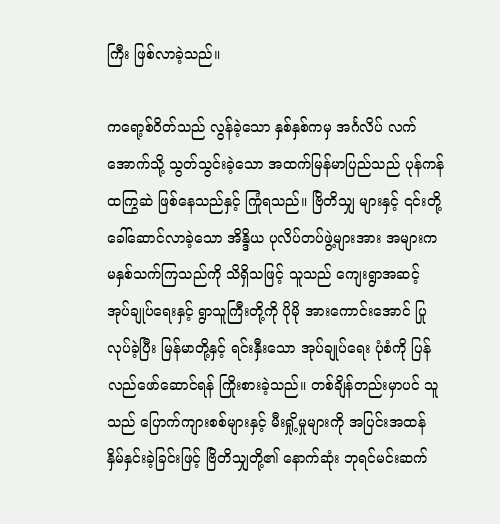ကြီး ဖြစ်လာခဲ့သည်။

ကရော့စ်ဝိတ်သည် လွန်ခဲ့သော နှစ်နှစ်ကမှ အင်္ဂလိပ် လက်အောက်သို့ သွတ်သွင်းခဲ့သော အထက်မြန်မာပြည်သည် ပုန်ကန်ထကြွဆဲ ဖြစ်နေသည်နှင့် ကြုံရသည်။ ဗြိတိသျှ များနှင့် ၎င်းတို့ ခေါ်ဆောင်လာခဲ့သော အိန္ဒိယ ပုလိပ်တပ်ဖွဲ့များအား အများက မနှစ်သက်ကြသည်ကို သိရှိသဖြင့် သူသည် ကျေးရွာအဆင့် အုပ်ချုပ်ရေးနှင့် ရွာသူကြီးတို့ကို ပိုမို အားကောင်းအောင် ပြုလုပ်ခဲ့ပြီး မြန်မာတို့နှင့် ရင်းနှီးသော အုပ်ချုပ်ရေး ပုံစံကို ပြန်လည်ဖော်ဆောင်ရန် ကြိုးစားခဲ့သည်။ တစ်ချိန်တည်းမှာပင် သူသည် ပြောက်ကျားစစ်များနှင့် မီးရှို့မှုများကို အပြင်းအထန် နှိမ်နှင်းခဲ့ခြင်းဖြင့် ဗြိတိသျှတို့၏ နောက်ဆုံး ဘုရင်မင်းဆက်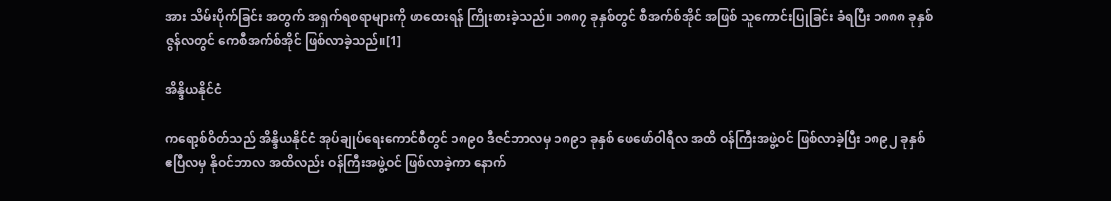အား သိမ်းပိုက်ခြင်း အတွက် အရှက်ရစရာများကို ဖာထေးရန် ကြိုးစားခဲ့သည်။ ၁၈၈၇ ခုနှစ်တွင် စီအက်စ်အိုင် အဖြစ် သူကောင်းပြုခြင်း ခံရပြီး ၁၈၈၈ ခုနှစ် ဇွန်လတွင် ကေစီအက်စ်အိုင် ဖြစ်လာခဲ့သည်။[1]

အိန္ဒိယနိုင်ငံ

ကရော့စ်ဝိတ်သည် အိန္ဒိယနိုင်ငံ အုပ်ချုပ်ရေးကောင်စီတွင် ၁၈၉၀ ဒီဇင်ဘာလမှ ၁၈၉၁ ခုနှစ် ဖေဖော်ဝါရီလ အထိ ဝန်ကြီးအဖွဲ့ဝင် ဖြစ်လာခဲ့ပြီး ၁၈၉၂ ခုနှစ် ဧပြီလမှ နိုဝင်ဘာလ အထိလည်း ဝန်ကြီးအဖွဲ့ဝင် ဖြစ်လာခဲ့ကာ နောက်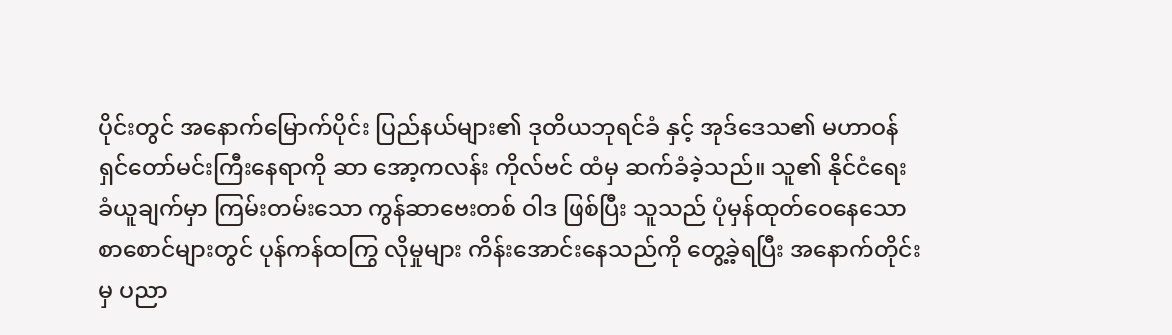ပိုင်းတွင် အနောက်မြောက်ပိုင်း ပြည်နယ်များ၏ ဒုတိယဘုရင်ခံ နှင့် အုဒ်ဒေသ၏ မဟာဝန်ရှင်တော်မင်းကြီးနေရာကို ဆာ အော့ကလန်း ကိုလ်ဗင် ထံမှ ဆက်ခံခဲ့သည်။ သူ၏ နိုင်ငံရေး ခံယူချက်မှာ ကြမ်းတမ်းသော ကွန်ဆာဗေးတစ် ဝါဒ ဖြစ်ပြီး သူသည် ပုံမှန်ထုတ်ဝေနေသော စာစောင်များတွင် ပုန်ကန်ထကြွ လိုမှုများ ကိန်းအောင်းနေသည်ကို တွေ့ခဲ့ရပြီး အနောက်တိုင်းမှ ပညာ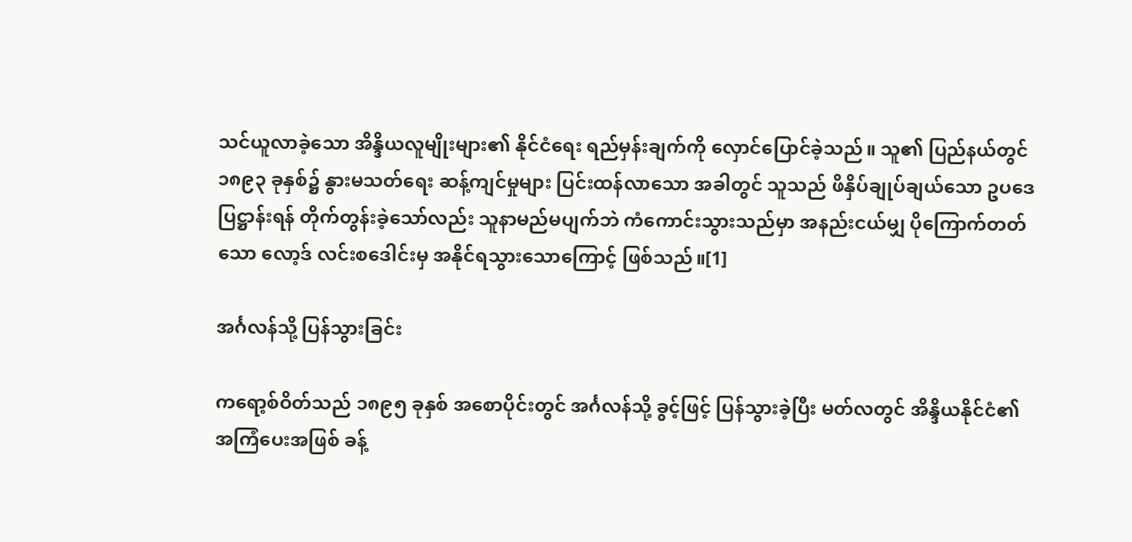သင်ယူလာခဲ့သော အိန္ဒိယလူမျိုးများ၏ နိုင်ငံရေး ရည်မှန်းချက်ကို လှောင်ပြောင်ခဲ့သည်။ သူ၏ ပြည်နယ်တွင် ၁၈၉၃ ခုနှစ်၌ နွားမသတ်ရေး ဆန့်ကျင်မှုများ ပြင်းထန်လာသော အခါတွင် သူသည် ဖိနှိပ်ချုပ်ချယ်သော ဥပဒေ ပြဋ္ဌာန်းရန် တိုက်တွန်းခဲ့သော်လည်း သူနာမည်မပျက်ဘဲ ကံကောင်းသွားသည်မှာ အနည်းငယ်မျှ ပိုကြောက်တတ်သော လော့ဒ် လင်းစဒေါင်းမှ အနိုင်ရသွားသောကြောင့် ဖြစ်သည်။[1]

အင်္ဂလန်သို့ ပြန်သွားခြင်း

ကရော့စ်ဝိတ်သည် ၁၈၉၅ ခုနှစ် အစောပိုင်းတွင် အင်္ဂလန်သို့ ခွင့်ဖြင့် ပြန်သွားခဲ့ပြီး မတ်လတွင် အိန္ဒိယနိုင်ငံ၏ အကြံပေးအဖြစ် ခန့်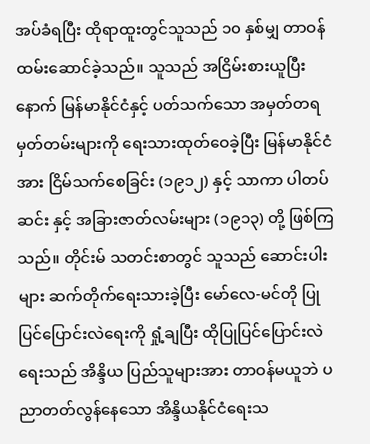အပ်ခံရပြီး ထိုရာထူးတွင်သူသည် ၁၀ နှစ်မျှ တာဝန်ထမ်းဆောင်ခဲ့သည်။ သူသည် အငြိမ်းစားယူပြီးနောက် မြန်မာနိုင်ငံနှင့် ပတ်သက်သော အမှတ်တရ မှတ်တမ်းများကို ရေးသားထုတ်ဝေခဲ့ပြီး မြန်မာနိုင်ငံအား ငြိမ်သက်စေခြင်း (၁၉၁၂) နှင့် သာကာ ပါတပ် ဆင်း နှင့် အခြားဇာတ်လမ်းများ (၁၉၁၃) တို့ ဖြစ်ကြသည်။ တိုင်းမ် သတင်းစာတွင် သူသည် ဆောင်းပါးများ ဆက်တိုက်ရေးသားခဲ့ပြီး မော်လေ-မင်တို ပြုပြင်ပြောင်းလဲရေးကို ရှုံ့ချပြီး ထိုပြုပြင်ပြောင်းလဲရေးသည် အိန္ဒိယ ပြည်သူများအား တာဝန်မယူဘဲ ပညာတတ်လွန်နေသော အိန္ဒိယနိုင်ငံရေးသ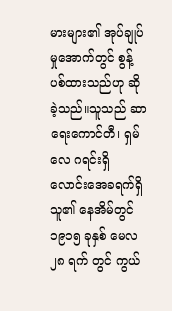မားများ၏ အုပ်ချုပ်မှုအောက်တွင် စွန့်ပစ်ထားသည်ဟု ဆိုခဲ့သည်။သူသည် ဆာရေးကောင်တီ၊ ရှမ်လေ ဂရင်းရှိ လောင်းအေခရက်ရှိ သူ၏ နေအိမ်တွင် ၁၉၁၅ ခုနှစ် မေလ ၂၈ ရက် တွင် ကွယ်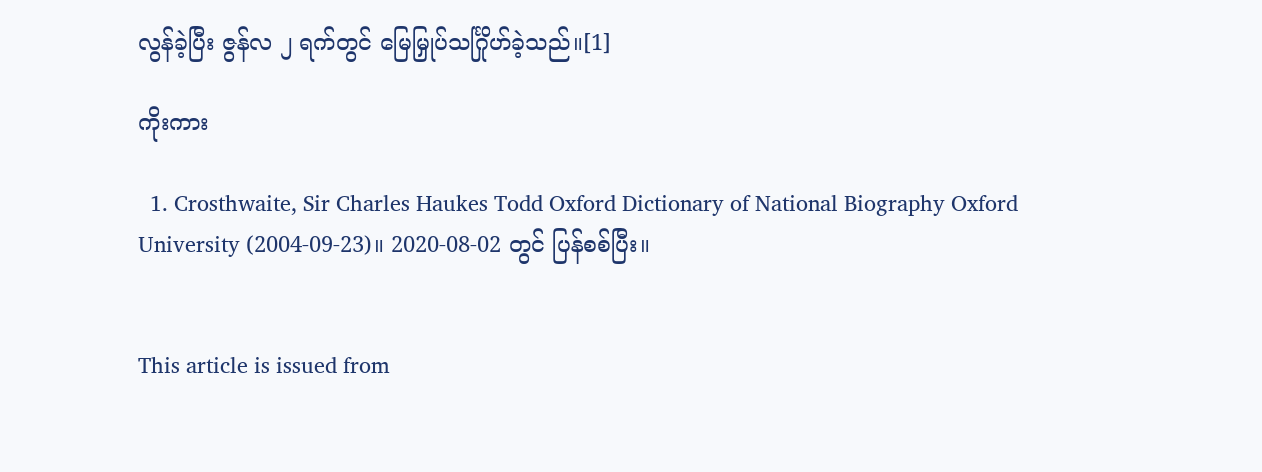လွန်ခဲ့ပြီး ဇွန်လ ၂ ရက်တွင် မြေမြှုပ်သင်္ဂြိုဟ်ခဲ့သည်။[1]

ကိုးကား

  1. Crosthwaite, Sir Charles Haukes Todd Oxford Dictionary of National Biography Oxford University (2004-09-23)။ 2020-08-02 တွင် ပြန်စစ်ပြီး။


This article is issued from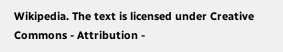Wikipedia. The text is licensed under Creative Commons - Attribution -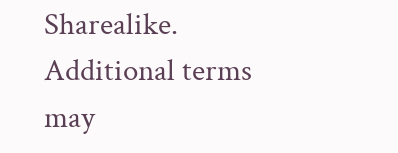Sharealike. Additional terms may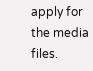apply for the media files.